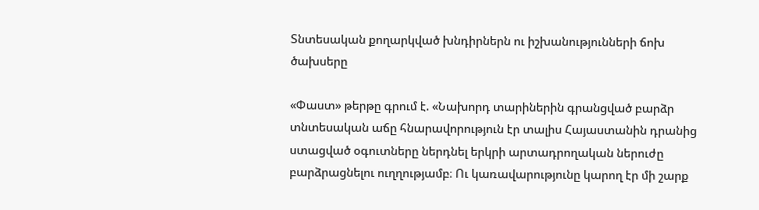Տնտեսական քողարկված խնդիրներն ու իշխանությունների ճոխ ծախսերը

«Փաստ» թերթը գրում է. «Նախորդ տարիներին գրանցված բարձր տնտեսական աճը հնարավորություն էր տալիս Հայաստանին դրանից ստացված օգուտները ներդնել երկրի արտադրողական ներուժը բարձրացնելու ուղղությամբ։ Ու կառավարությունը կարող էր մի շարք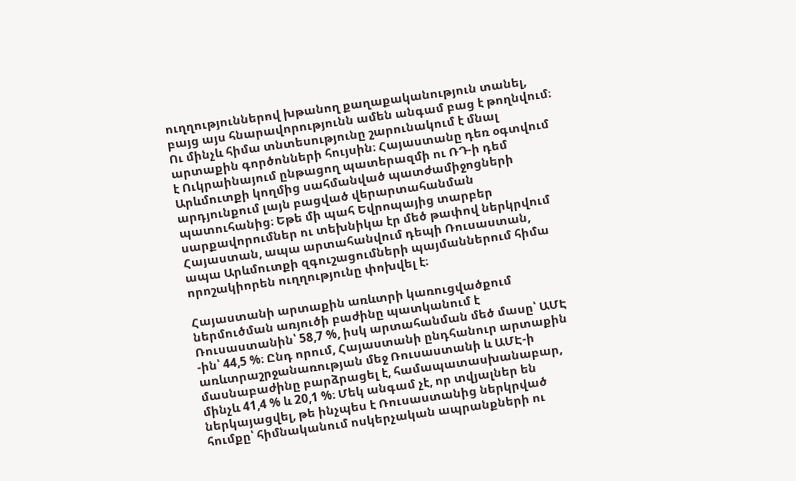ուղղություններով խթանող քաղաքականություն տանել, բայց այս հնարավորությունն ամեն անգամ բաց է թողնվում։ Ու մինչև հիմա տնտեսությունը շարունակում է մնալ արտաքին գործոնների հույսին։ Հայաստանը դեռ օգտվում է Ուկրաինայում ընթացող պատերազմի ու ՌԴ-ի դեմ Արևմուտքի կողմից սահմանված պատժամիջոցների արդյունքում լայն բացված վերարտահանման պատուհանից։ Եթե մի պահ Եվրոպայից տարբեր սարքավորումներ ու տեխնիկա էր մեծ թափով ներկրվում Հայաստան, ապա արտահանվում դեպի Ռուսաստան, ապա Արևմուտքի զգուշացումների պայմաններում հիմա որոշակիորեն ուղղությունը փոխվել է։

Հայաստանի արտաքին առևտրի կառուցվածքում ներմուծման առյուծի բաժինը պատկանում է Ռուսաստանին՝ 58,7 %, իսկ արտահանման մեծ մասը՝ ԱՄԷ -ին՝ 44,5 %։ Ընդ որում, Հայաստանի ընդհանուր արտաքին առևտրաշրջանառության մեջ Ռուսաստանի և ԱՄԷ-ի մասնաբաժինը բարձրացել է, համապատասխանաբար, մինչև 41,4 % և 20,1 %։ Մեկ անգամ չէ, որ տվյալներ են ներկայացվել, թե ինչպես է Ռուսաստանից ներկրված հումքը՝ հիմնականում ոսկերչական ապրանքների ու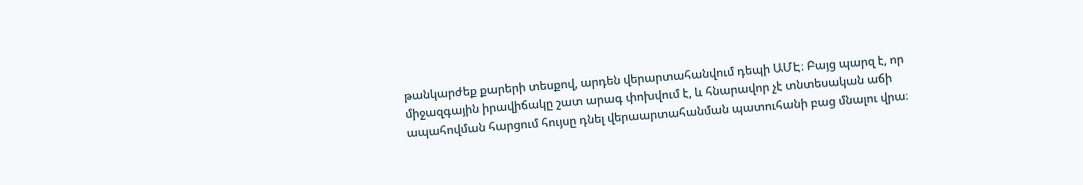թանկարժեք քարերի տեսքով, արդեն վերարտահանվում դեպի ԱՄԷ։ Բայց պարզ է, որ միջազգային իրավիճակը շատ արագ փոխվում է, և հնարավոր չէ տնտեսական աճի ապահովման հարցում հույսը դնել վերաարտահանման պատուհանի բաց մնալու վրա։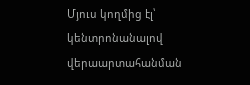Մյուս կողմից էլ՝ կենտրոնանալով վերաարտահանման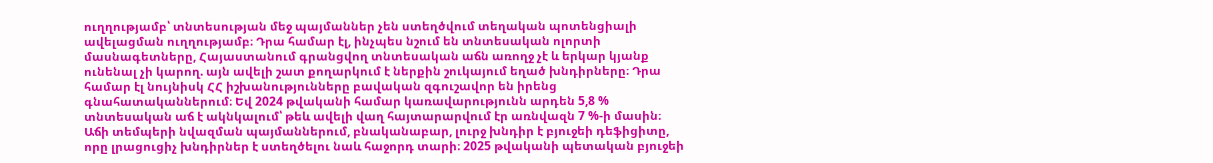ուղղությամբ՝ տնտեսության մեջ պայմաններ չեն ստեղծվում տեղական պոտենցիալի ավելացման ուղղությամբ։ Դրա համար էլ, ինչպես նշում են տնտեսական ոլորտի մասնագետները, Հայաստանում գրանցվող տնտեսական աճն առողջ չէ և երկար կյանք ունենալ չի կարող. այն ավելի շատ քողարկում է ներքին շուկայում եղած խնդիրները։ Դրա համար էլ նույնիսկ ՀՀ իշխանությունները բավական զգուշավոր են իրենց գնահատականներում։ Եվ 2024 թվականի համար կառավարությունն արդեն 5,8 % տնտեսական աճ է ակնկալում՝ թեև ավելի վաղ հայտարարվում էր առնվազն 7 %-ի մասին։ Աճի տեմպերի նվազման պայմաններում, բնականաբար, լուրջ խնդիր է բյուջեի դեֆիցիտը, որը լրացուցիչ խնդիրներ է ստեղծելու նաև հաջորդ տարի։ 2025 թվականի պետական բյուջեի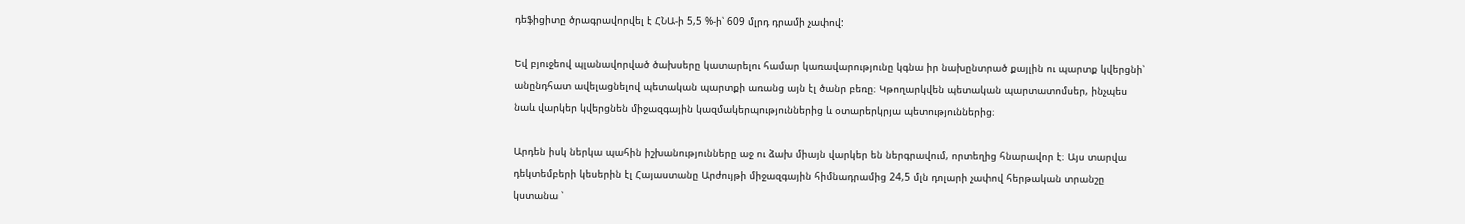դեֆիցիտը ծրագրավորվել է ՀՆԱ-ի 5,5 %-ի՝ 609 մլրդ դրամի չափով:

Եվ բյուջեով պլանավորված ծախսերը կատարելու համար կառավարությունը կգնա իր նախընտրած քայլին ու պարտք կվերցնի՝ անընդհատ ավելացնելով պետական պարտքի առանց այն էլ ծանր բեռը։ Կթողարկվեն պետական պարտատոմսեր, ինչպես նաև վարկեր կվերցնեն միջազգային կազմակերպություններից և օտարերկրյա պետություններից։

Արդեն իսկ ներկա պահին իշխանությունները աջ ու ձախ միայն վարկեր են ներգրավում, որտեղից հնարավոր է։ Այս տարվա դեկտեմբերի կեսերին էլ Հայաստանը Արժույթի միջազգային հիմնադրամից 24,5 մլն դոլարի չափով հերթական տրանշը կստանա ՝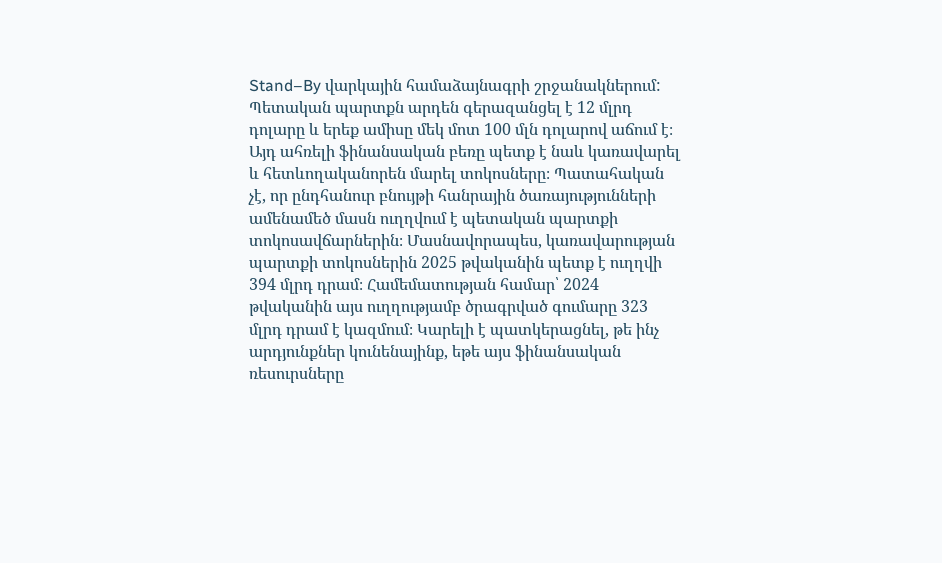Stand–By վարկային համաձայնագրի շրջանակներում: Պետական պարտքն արդեն գերազանցել է 12 մլրդ դոլարը և երեք ամիսը մեկ մոտ 100 մլն դոլարով աճում է։ Այդ ահռելի ֆինանսական բեռը պետք է նաև կառավարել և հետևողականորեն մարել տոկոսները։ Պատահական չէ, որ ընդհանուր բնույթի հանրային ծառայությունների ամենամեծ մասն ուղղվում է պետական պարտքի տոկոսավճարներին։ Մասնավորապես, կառավարության պարտքի տոկոսներին 2025 թվականին պետք է ուղղվի 394 մլրդ դրամ։ Համեմատության համար՝ 2024 թվականին այս ուղղությամբ ծրագրված գումարը 323 մլրդ դրամ է կազմում։ Կարելի է պատկերացնել, թե ինչ արդյունքներ կունենայինք, եթե այս ֆինանսական ռեսուրսները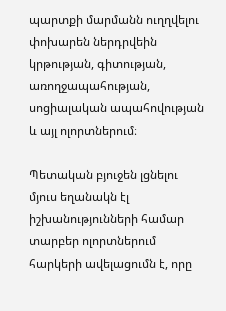պարտքի մարմանն ուղղվելու փոխարեն ներդրվեին կրթության, գիտության, առողջապահության, սոցիալական ապահովության և այլ ոլորտներում։

Պետական բյուջեն լցնելու մյուս եղանակն էլ իշխանությունների համար տարբեր ոլորտներում հարկերի ավելացումն է, որը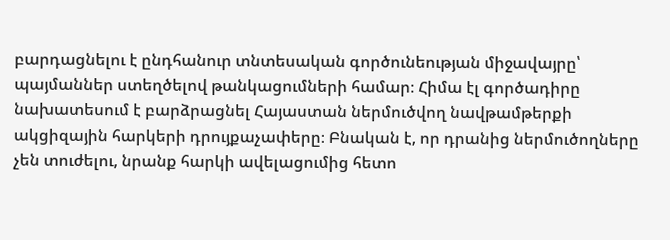բարդացնելու է ընդհանուր տնտեսական գործունեության միջավայրը՝ պայմաններ ստեղծելով թանկացումների համար։ Հիմա էլ գործադիրը նախատեսում է բարձրացնել Հայաստան ներմուծվող նավթամթերքի ակցիզային հարկերի դրույքաչափերը։ Բնական է, որ դրանից ներմուծողները չեն տուժելու, նրանք հարկի ավելացումից հետո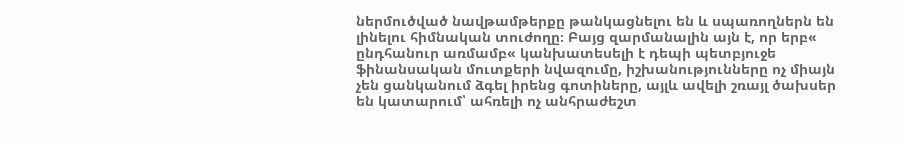ներմուծված նավթամթերքը թանկացնելու են և սպառողներն են լինելու հիմնական տուժողը։ Բայց զարմանալին այն է, որ երբ« ընդհանուր առմամբ« կանխատեսելի է դեպի պետբյուջե ֆինանսական մուտքերի նվազումը, իշխանությունները ոչ միայն չեն ցանկանում ձգել իրենց գոտիները, այլև ավելի շռայլ ծախսեր են կատարում՝ ահռելի ոչ անհրաժեշտ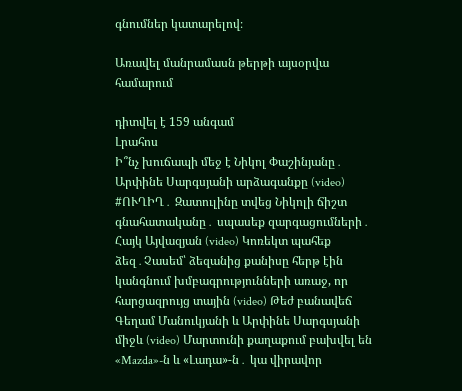գնումներ կատարելով։

Առավել մանրամասն թերթի այսօրվա համարում

դիտվել է 159 անգամ
Լրահոս
Ի՞նչ խուճապի մեջ է Նիկոլ Փաշինյանը․ Արփինե Սարգսյանի արձագանքը (video) #ՈՒՂԻՂ․ Զատուլինը տվեց Նիկոլի ճիշտ գնահատականը․ սպասեք զարգացումների․ Հայկ Այվազյան (video) Կոռեկտ պահեք ձեզ․Չասեմ՝ ձեզանից քանիսը հերթ էին կանգնում խմբագրությունների առաջ, որ հարցազրույց տային (video) Թեժ բանավեճ Գեղամ Մանուկյանի և Արփինե Սարգսյանի միջև (video) Մարտունի քաղաքում բախվել են «Mazda»-ն և «Լադա»-ն․ կա վիրավոր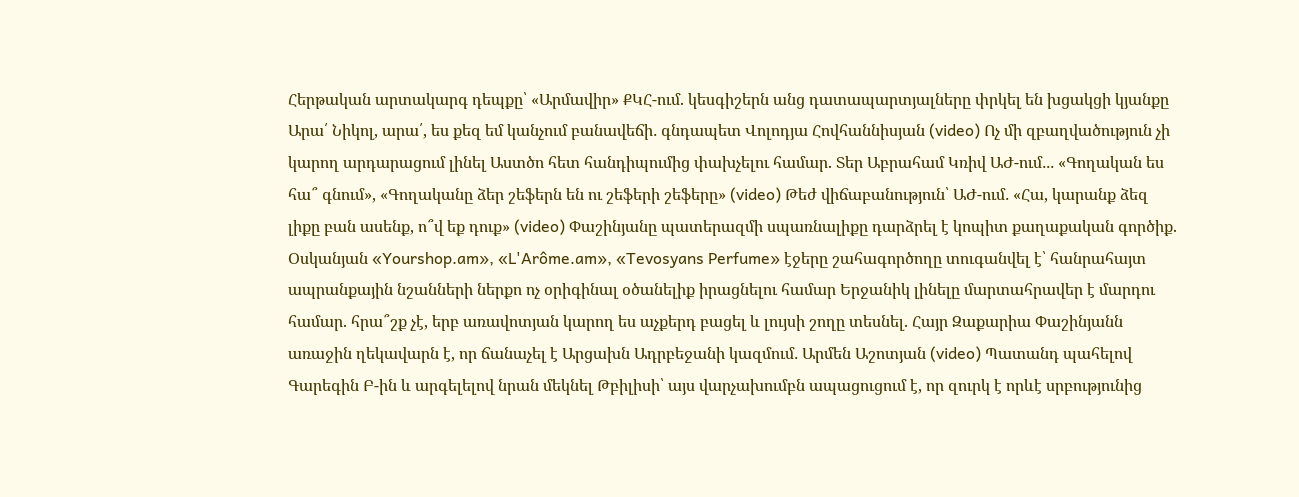Հերթական արտակարգ դեպքը՝ «Արմավիր» ՔԿՀ-ում. կեսգիշերն անց դատապարտյալները փրկել են խցակցի կյանքը Արա՛ Նիկոլ, արա՛, ես քեզ եմ կանչում բանավեճի․ գնդապետ Վոլոդյա Հովհաննիսյան (video) Ոչ մի զբաղվածություն չի կարող արդարացում լինել Աստծո հետ հանդիպումից փախչելու համար. Տեր Աբրահամ Կռիվ ԱԺ-ում․․․ «Գողական ես հա՞ գնում», «Գողականը ձեր շեֆերն են ու շեֆերի շեֆերը» (video) Թեժ վիճաբանություն՝ ԱԺ-ում․ «Հա, կարանք ձեզ լիքը բան ասենք, ո՞վ եք դուք» (video) Փաշինյանը պատերազմի սպառնալիքը դարձրել է կոպիտ քաղաքական գործիք. Օսկանյան «Yourshop.am», «L'Arôme.am», «Tevosyans Perfume» էջերը շահագործողը տուգանվել է՝ հանրահայտ ապրանքային նշանների ներքո ոչ օրիգինալ օծանելիք իրացնելու համար Երջանիկ լինելը մարտահրավեր է մարդու համար. հրա՞շք չէ, երբ առավոտյան կարող ես աչքերդ բացել և լույսի շողը տեսնել. Հայր Զաքարիա Փաշինյանն առաջին ղեկավարն է, որ ճանաչել է Արցախն Ադրբեջանի կազմում․ Արմեն Աշոտյան (video) Պատանդ պահելով Գարեգին Բ-ին և արգելելով նրան մեկնել Թբիլիսի՝ այս վարչախումբն ապացուցում է, որ զուրկ է որևէ սրբությունից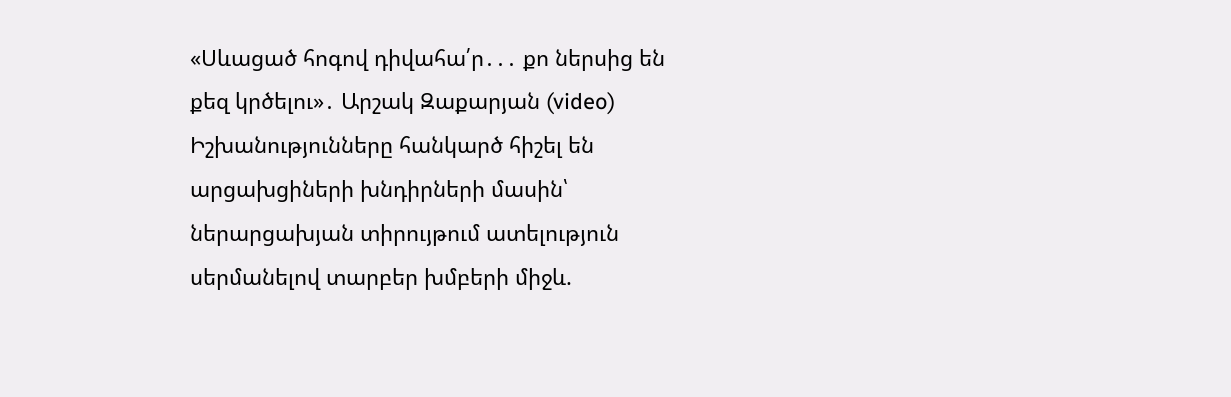«Սևացած հոգով դիվահա՛ր․․․ քո ներսից են քեզ կրծելու»․ Արշակ Զաքարյան (video) Իշխանությունները հանկարծ հիշել են արցախցիների խնդիրների մասին՝ ներարցախյան տիրույթում ատելություն սերմանելով տարբեր խմբերի միջև.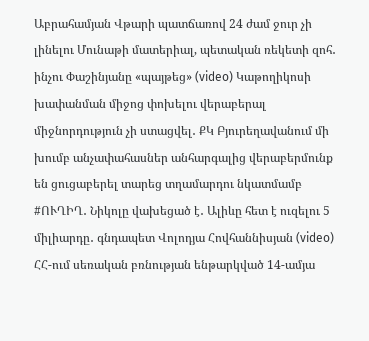Աբրահամյան Վթարի պատճառով 24 ժամ ջուր չի լինելու Մունաթի մատերիալ, պետական ռեկետի զոհ․ ինչու Փաշինյանը «պայթեց» (video) Կաթողիկոսի խափանման միջոց փոխելու վերաբերալ միջնորդություն չի ստացվել․ ՔԿ Բյուրեղավանում մի խումբ անչափահասներ անհարգալից վերաբերմունք են ցուցաբերել տարեց տղամարդու նկատմամբ #ՈՒՂԻՂ․ Նիկոլը վախեցած է․ Ալիևը հետ է ուզելու 5 միլիարդը․ գնդապետ Վոլոդյա Հովհաննիսյան (video) ՀՀ-ում սեռական բռնության ենթարկված 14-ամյա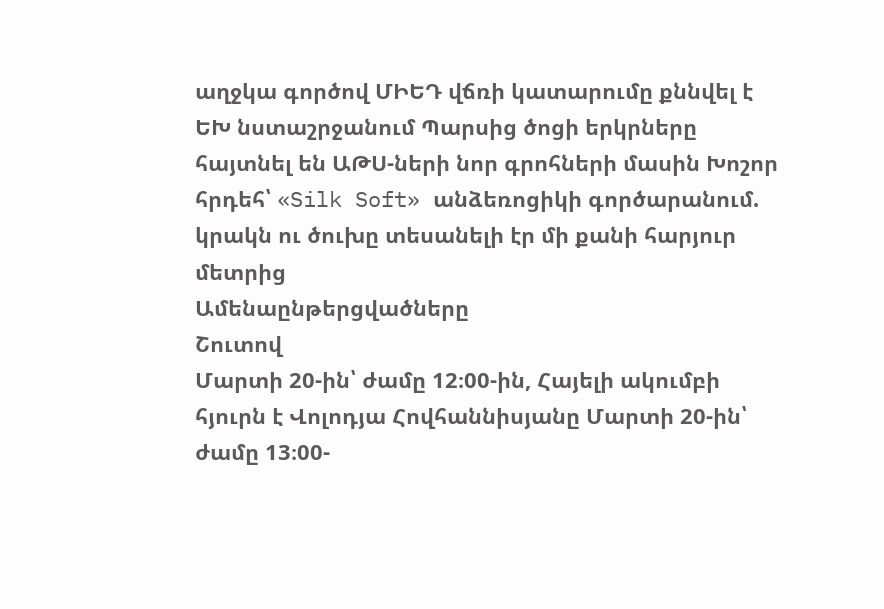աղջկա գործով ՄԻԵԴ վճռի կատարումը քննվել է ԵԽ նստաշրջանում Պարսից ծոցի երկրները հայտնել են ԱԹՍ-ների նոր գրոհների մասին Խոշոր հրդեհ՝ «Silk Soft» անձեռոցիկի գործարանում. կրակն ու ծուխը տեսանելի էր մի քանի հարյուր մետրից
Ամենաընթերցվածները
Շուտով
Մարտի 20-ին՝ ժամը 12։00-ին, Հայելի ակումբի հյուրն է Վոլոդյա Հովհաննիսյանը Մարտի 20-ին՝ ժամը 13։00-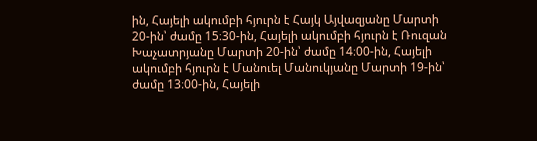ին, Հայելի ակումբի հյուրն է Հայկ Այվազյանը Մարտի 20-ին՝ ժամը 15։30-ին, Հայելի ակումբի հյուրն է Ռուզան Խաչատրյանը Մարտի 20-ին՝ ժամը 14։00-ին, Հայելի ակումբի հյուրն է Մանուել Մանուկյանը Մարտի 19-ին՝ ժամը 13։00-ին, Հայելի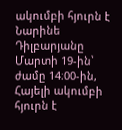ակումբի հյուրն է Նարինե Դիլբարյանը Մարտի 19-ին՝ ժամը 14։00-ին, Հայելի ակումբի հյուրն է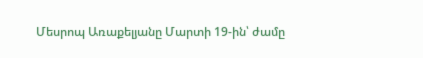Մեսրոպ Առաքելյանը Մարտի 19-ին՝ ժամը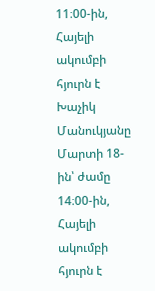11։00-ին, Հայելի ակումբի հյուրն է Խաչիկ Մանուկյանը Մարտի 18-ին՝ ժամը 14։00-ին, Հայելի ակումբի հյուրն է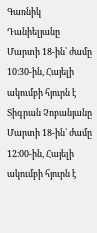Գառնիկ Դանիելյանը Մարտի 18-ին՝ ժամը 10։30-ին, Հայելի ակումբի հյուրն է Տիգրան Չոբանյանը Մարտի 18-ին՝ ժամը 12։00-ին, Հայելի ակումբի հյուրն է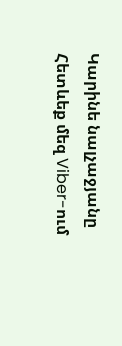Կարինե նալչաջյանը
Հետևեք մեզ Viber-ում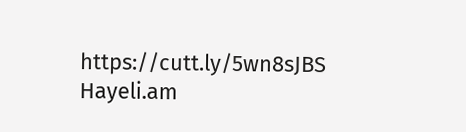https://cutt.ly/5wn8sJBS
Hayeli.am